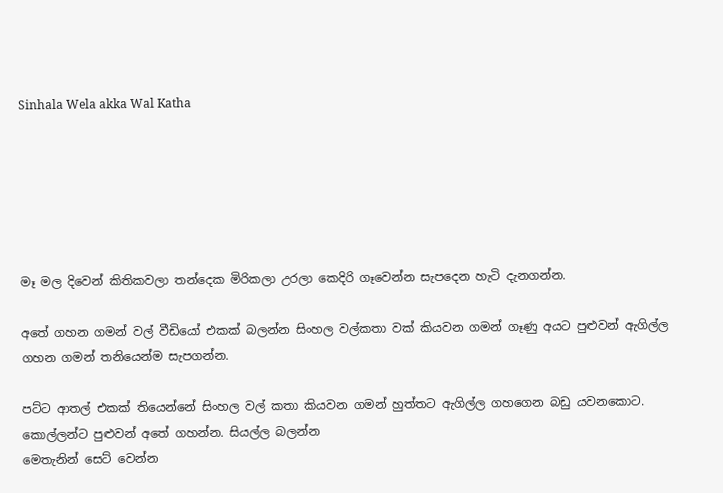Sinhala Wela akka Wal Katha






මෑ මල දිවෙන් කිතිකවලා තන්දෙක මිරිකලා උරලා කෙදිරි ගෑවෙන්න සැපදෙන හැටි දැනගන්න.

අතේ ගහන ගමන් වල් වීඩියෝ එකක් බලන්න සිංහල වල්කතා වක් කියවන ගමන් ගෑණු අයට පුළුවන් ඇගිල්ල ගහන ගමන් තනියෙන්ම සැපගන්න.

පට්ට ආතල් එකක් තියෙන්නේ සිංහල වල් කතා කියවන ගමන් හුත්තට ඇගිල්ල ගහගෙන බඩු යවනකොට. කොල්ලන්ට පුළුවන් අතේ ගහන්න. සියල්ල බලන්න
මෙතැනින් සෙට් වෙන්න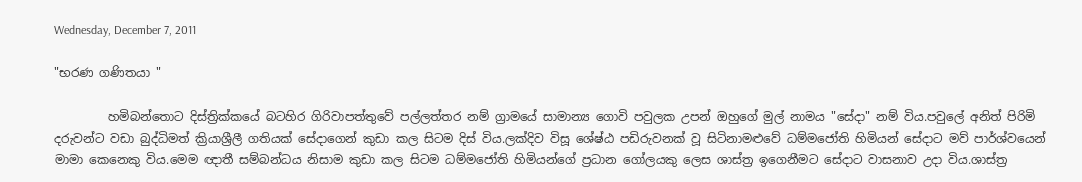Wednesday, December 7, 2011

"භරණ ගණිතයා "

         හමිබන්තොට දිස්ත්‍රික්කයේ බටහිර ගිරිවාපත්තුවේ පල්ලත්තර නම් ග්‍රාමයේ සාමාන්‍ය ගොවි පවුලක උපන් ඔහුගේ මුල් නාමය "සේදා" නම් විය.පවුලේ අනිත් පිරිමි දරුවන්ට වඩා බුද්ධිමත් ක්‍රියාශ්‍රීලී ගතියක් සේදාගෙන් කුඩා කල සිටම දිස් විය.ලක්දිව විසූ ශේෂ්ඨ පඩිරුවනක් වූ සිටිනාමළුවේ ධම්මජෝති හිමියන් සේදාට මව් පාර්ශ්වයෙන් මාමා කෙනෙකු විය.මෙම ඥාතී සම්බන්ධය නිසාම කුඩා කල සිටම ධම්මජෝති හිමියන්ගේ ප්‍රධාන ගෝලයකු ලෙස ශාස්ත්‍ර ඉගෙනීමට සේදාට වාසනාව උදා විය.ශාස්ත්‍ර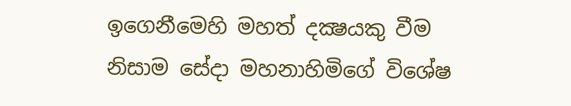ඉගෙනීමෙහි මහත් දක්‍ෂයකු වීම නිසාම සේදා මහනාහිමිගේ විශේෂ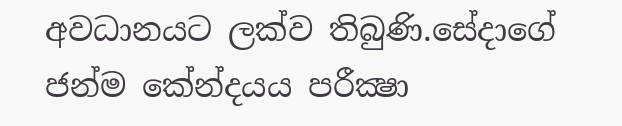අවධානයට ලක්ව තිබුණි.සේදාගේ ජන්ම කේන්දයය පරීක්‍ෂා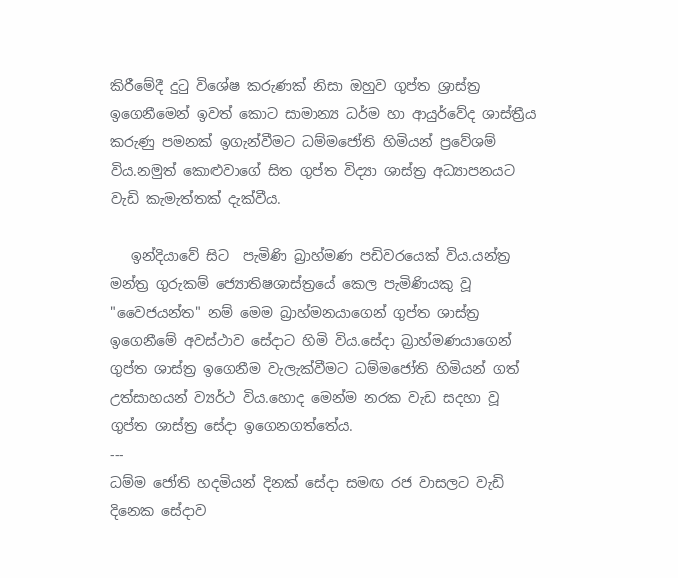කිරීමේදී දුටු විශේෂ කරුණක් නිසා ඔහුව ගුප්ත ශ්‍රාස්ත්‍ර ඉගෙනීමෙන් ඉවත් කොට සාමාන්‍ය ධර්ම හා ආයුර්වේද ශාස්ත්‍රීය කරුණු පමනක් ඉගැන්වීමට ධම්මජෝති හිමියන් ප්‍රවේශම් විය.නමුත් කොළුවාගේ සිත ගුප්ත විද්‍යා ශාස්ත්‍ර අධ්‍යාපනයට වැඩි කැමැත්තක් දැක්වීය.

   ඉන්දියාවේ සිට  පැමිණි බ්‍රාහ්මණ පඩිවරයෙක් විය.යන්ත්‍ර මන්ත්‍ර ගුරුකම් ජ්‍යොතිෂශාස්ත්‍රයේ කෙල පැමිණියකු වූ "වෛජයන්ත" නම් මෙම බ්‍රාහ්මනයාගෙන් ගුප්ත ශාස්ත්‍ර ඉගෙනීමේ අවස්ථාව සේදාට හිමි විය.සේදා බ්‍රාහ්මණයාගෙන් ගුප්ත ශාස්ත්‍ර ඉගෙනීම වැලැක්වීමට ධම්මජෝති හිමියන් ගත් උත්සාහයන් ව්‍යර්ථ විය.හොද මෙන්ම නරක වැඩ සදහා වූ ගුප්ත ශාස්ත්‍ර සේදා ඉගෙනගත්තේය.
---
ධම්ම ජෝති හදමියන් දිනක් සේදා සමඟ රජ වාසලට වැඩි දිනෙක සේදාව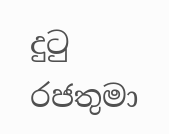දුටු රජතුමා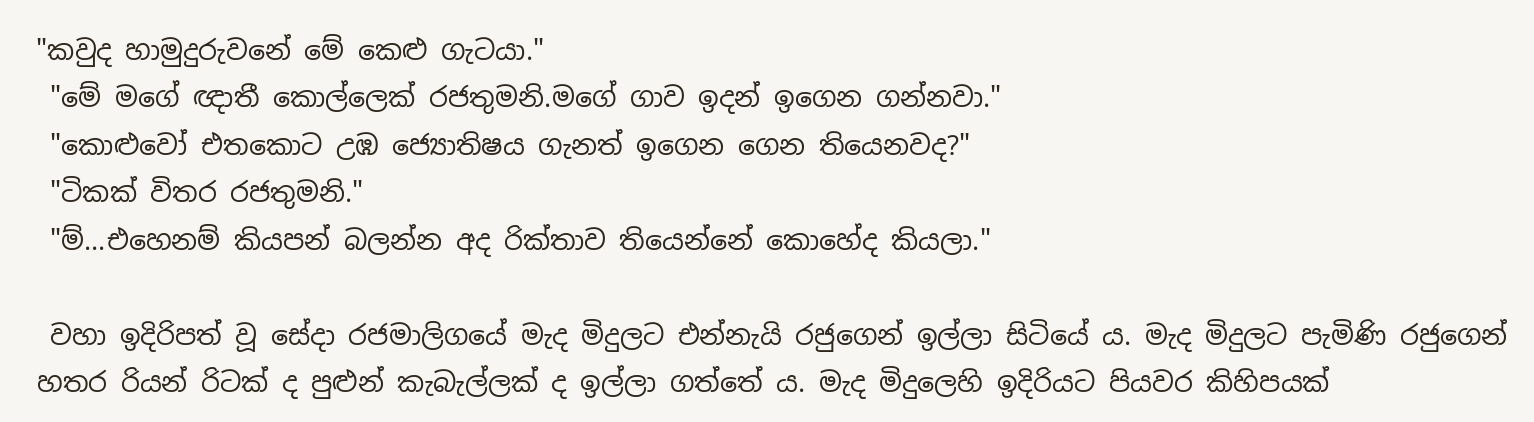"කවුද හාමුදුරුවනේ මේ කෙළු ගැටයා."
 "මේ මගේ ඥාතී කොල්ලෙක් රජතුමනි.මගේ ගාව ඉදන් ඉගෙන ගන්නවා."
 "කොළුවෝ එතකොට උඹ ජ්‍යොතිෂය ගැනත් ඉගෙන ගෙන තියෙනවද?"
 "ටිකක් විතර රජතුමනි."
 "ම්...එහෙනම් කියපන් බලන්න අද රික්තාව තියෙන්නේ කොහේද කියලා."

 වහා ඉදිරිපත් වූ සේදා රජමාලිගයේ මැද මිදුලට එන්නැයි රජුගෙන් ඉල්ලා සිටියේ ය. මැද මිදුලට පැමිණි රජුගෙන් හතර රියන් රිටක් ද පුළුන් කැබැල්ලක් ද ඉල්ලා ගත්තේ ය. මැද මිදුලෙහි ඉදිරියට පියවර කිහිපයක්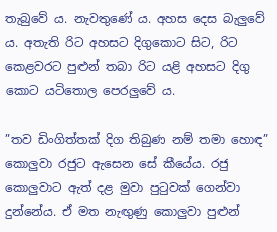තැබුවේ ය. නැවතුණේ ය. අහස දෙස බැලුවේ ය. අතැති රිට අහසට දිගුකොට සිට, රිට කෙළවරට පුළුන් තබා රිට යළි අහසට දිගු කොට යටිතොල පෙරලුවේ ය.

”තව ඩිංගිත්තක් දිග තිබුණ නම් තමා හොඳ” කොලුවා රජුට ඇසෙන සේ කීයේය. රජු කොලුවාට ඇත් දළ මුවා පුටුවක් ගෙන්වා දුන්නේය. ඒ මත නැඟුණු කොලුවා පුළුන්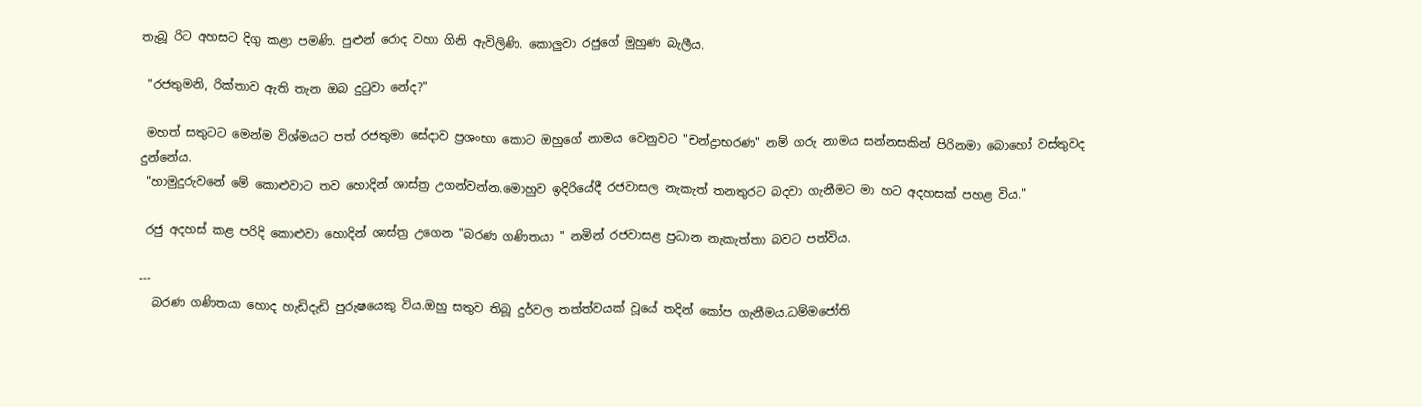තැබූ රිට අහසට දිගු කළා පමණි. පුළුන් රොද වහා ගිනි ඇවිලිණි. කොලුවා රජුගේ මුහුණ බැලීය.

 "රජතුමනි, රික්තාව ඇති තැන ඔබ දුටුවා නේද?"

 මහත් සතුටට මෙන්ම විශ්මයට පත් රජතුමා සේදාව ප්‍රශංභා කොට ඔහුගේ නාමය වෙනුවට "චන්ද්‍රාභරණ" නම් ගරු නාමය සන්නසකින් පිරිනමා බොහෝ වස්තුවද දුන්නේය.
 "හාමුදුරුවනේ මේ කොළුවාට තව හොදින් ශාස්ත්‍ර උගන්වන්න.මොහුව ඉදිරියේදී රජවාසල නැකැත් තනතුරට බදවා ගැනීමට මා හට අදහසක් පහළ විය."

 රජු අදහස් කළ පරිදි කොළුවා හොදින් ශාස්ත්‍ර උගෙන "බරණ ගණිතයා " නමින් රජවාසළ ප්‍රධාන නැකැත්තා බවට පත්විය.

---
  බරණ ගණිතයා හොද හැඩිදැඩි පුරුෂයෙකු විය.ඔහු සතුව තිබූ දුර්වල තත්ත්වයක් වූයේ තදින් කෝප ගැනීමය.ධම්මජෝති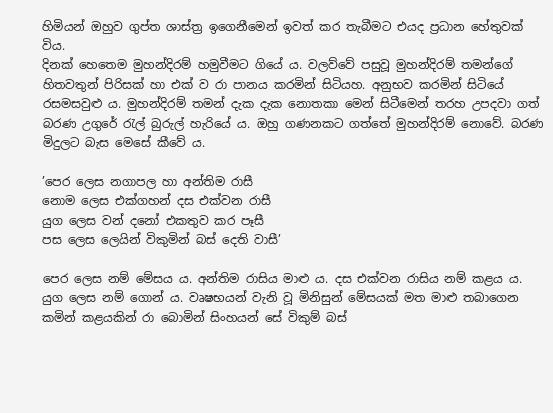හිමියන් ඔහුව ගුප්ත ශාස්ත්‍ර ඉගෙනීමෙන් ඉවත් කර තැබීමට එයද ප්‍රධාන හේතුවක් විය.
දිනක් හෙතෙම මුහන්දිරම් හමුවීමට ගියේ ය. වලව්වේ පසුවූ මුහන්දිරම් තමන්ගේ හිතවතුන් පිරිසක් හා එක් ව රා පානය කරමින් සිටියහ. අනුභව කරමින් සිටියේ රසමසවුළු ය. මුහන්දිරම් තමන් දැක දැක නොතකා මෙන් සිටීමෙන් තරහ උපදවා ගත් බරණ උගුරේ රැල් බුරුල් හැරියේ ය. ඔහු ගණනකට ගත්තේ මුහන්දිරම් නොවේ. බරණ මිදුලට බැස මෙසේ කීවේ ය.

’පෙර ලෙස නගාපල හා අන්තිම රාසී
නොම ලෙස එක්ගහන් දස එක්වන රාසී
යුග ලෙස වන් දනෝ එකතුව කර පෑසී
පස ලෙස ලෙයින් විකුමින් බස් දෙති වාසී’

පෙර ලෙස නම් මේසය ය. අන්තිම රාසිය මාළු ය. දස එක්වන රාසිය නම් කළය ය. යුග ලෙස නම් ගොන් ය. වෘෂභයන් වැනි වූ මිනිසුන් මේසයක් මත මාළු තබාගෙන කමින් කළයකින් රා බොමින් සිංහයන් සේ විකුම් බස්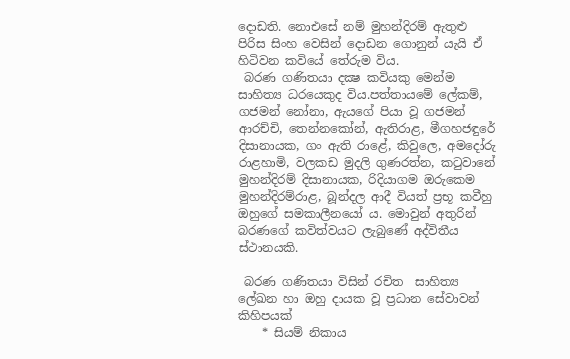දොඩති. නොඑසේ නම් මුහන්දිරම් ඇතුළු පිරිස සිංහ වෙසින් දොඩන ගොනුන් යැයි ඒ හිටිවන කවියේ තේරුම විය.
 බරණ ගණිතයා දක්‍ෂ කවියකු මෙන්ම සාහිත්‍ය ධරයෙකුද විය.පත්තායමේ ලේකම්, ගජමන් නෝනා, ඇයගේ පියා වූ ගජමන් ආරච්චි, තෙන්නකෝන්, ඇතිරාළ, මීගහජඳුරේ දිසානායක, ගං ඇති රාළේ, කිවුලෙ, අමදෝරු රාළහාමි, වලකඩ මුදලි ගුණරත්න, කටුවානේ මුහන්දිරම් දිසානායක, රිදියාගම ඔරුකෙම මුහන්දිරම්රාළ, බූන්දල ආදී වියත් ප්‍රභූ කවීහු ඔහුගේ සමකාලීනයෝ ය. මොවුන් අතුරින් බරණගේ කවිත්වයට ලැබුණේ අද්විතීය ස්ථානයකි.

 බරණ ගණිතයා විසින් රචිත  සාහිත්‍ය ලේඛන හා ඔහු දායක වූ ප්‍රධාන සේවාවන් කිහිපයක්
    * සියම් නිකාය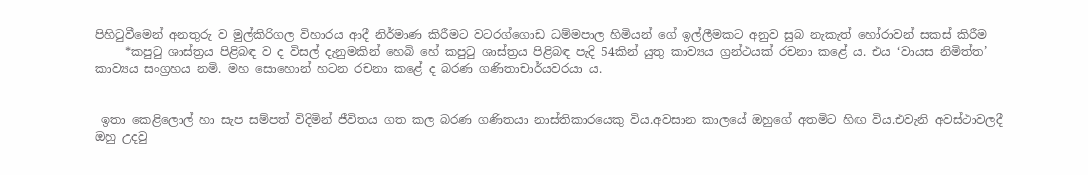පිහිටුවීමෙන් අනතුරු ව මුල්කිරිගල විහාරය ආදී නිර්මාණ කිරීමට වටරග්ගොඩ ධම්මපාල හිමියන් ගේ ඉල්ලීමකට අනුව සුබ නැකැත් හෝරාවන් සකස් කිරීම
     *කපුටු ශාස්ත්‍රය පිළිබඳ ව ද විසල් දැනුමකින් හෙබි හේ කපුටු ශාස්ත්‍රය පිළිබඳ පැදි 54කින් යුතු කාව්‍යය ග්‍රන්ථයක් රචනා කළේ ය. එය ‘වායස නිමිත්ත’ කාව්‍යය සංග්‍රහය නමි. මහ සොහොන් හටන රචනා කළේ ද බරණ ගණිතාචාර්යවරයා ය.


 ඉතා කෙළිලොල් හා සැප සම්පත් විදිමින් ජීවිතය ගත කල බරණ ගණිතයා නාස්තිකාරයෙකු විය.අවසාන කාලයේ ඔහුගේ අතමිට හිඟ විය.එවැනි අවස්ථාවලදී ඔහු උදවු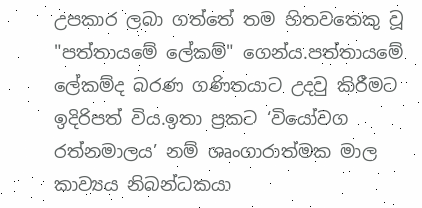උපකාර ලබා ගත්තේ තම හිතවතෙකු වූ "පත්තායමේ ලේකම්" ගෙන්ය.පත්තායමේ ලේකම්ද බරණ ගණිතයාට උදවු කිරීමට ඉදිරිපත් විය.ඉතා ප්‍රකට ‘වියෝවග රත්නමාලය’ නම් ශෘංගාරාත්මක මාල කාව්‍යය නිබන්ධකයා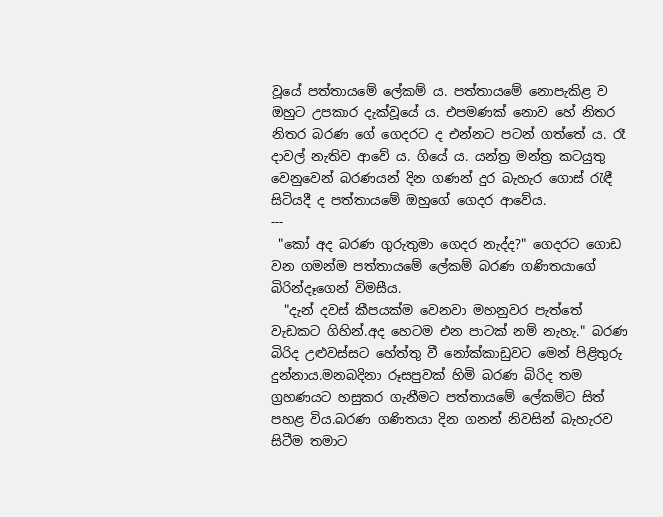වූයේ පත්තායමේ ලේකම් ය. පත්තායමේ නොපැකිළ ව ඔහුට උපකාර දැක්වූයේ ය. එපමණක් නොව හේ නිතර නිතර බරණ ගේ ගෙදරට ද එන්නට පටන් ගත්තේ ය. රෑ දාවල් නැතිව ආවේ ය. ගියේ ය. යන්ත්‍ර මන්ත්‍ර කටයුතු වෙනුවෙන් බරණයන් දින ගණන් දුර බැහැර ගොස් රැඳී සිටියදී ද පත්තායමේ ඔහුගේ ගෙදර ආවේය.
---
 "කෝ අද බරණ ගුරුතුමා ගෙදර නැද්ද?" ගෙදරට ගොඩ වන ගමන්ම පත්තායමේ ලේකම් බරණ ගණිතයාගේ බිරින්දෑගෙන් විමසීය.
  "දැන් දවස් කීපයක්ම වෙනවා මහනුවර පැත්තේ වැඩකට ගිහින්.අද හෙටම එන පාටක් නම් නැහැ." බරණ බිරිද උළුවස්සට හේත්තු වී නෝක්කාඩුවට මෙන් පිළිතුරු දුන්නාය.මනබදිනා රූසපුවක් හිමි බරණ බිරිද තම ග්‍රහණයට හසුකර ගැනීමට පත්තායමේ ලේකම්ට සිත් පහළ විය.බරණ ගණිතයා දින ගනන් නිවසින් බැහැරව සිටීම තමාට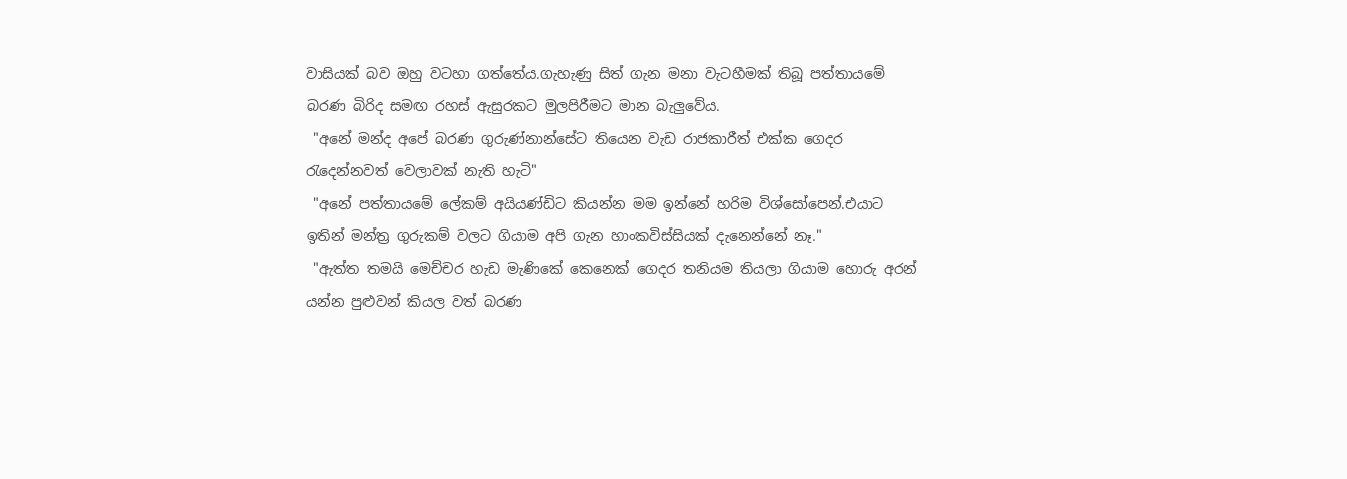වාසියක් බව ඔහු වටහා ගත්තේය.ගැහැණු සිත් ගැන මනා වැටහීමක් තිබූ පත්තායමේ බරණ බිරිද සමඟ රහස් ඇසුරකට මුලපිරීමට මාන බැලුවේය.
 "අනේ මන්ද අපේ බරණ ගුරුණ්නාන්සේට තියෙන වැඩ රාජකාරීත් එක්ක ගෙදර රැදෙන්නවත් වෙලාවක් නැති හැටි"
 "අනේ පත්තායමේ ලේකම් අයියණ්ඩිට කියන්න මම ඉන්නේ හරිම විශ්සෝපෙන්.එයාට ඉතින් මන්ත්‍ර ගුරුකම් වලට ගියාම අපි ගැන හාංකවිස්සියක් දැනෙන්නේ නෑ."
 "ඇත්ත තමයි මෙච්චර හැඩ මැණිකේ කෙනෙක් ගෙදර තනියම තියලා ගියාම හොරු අරන් යන්න පුළුවන් කියල වත් බරණ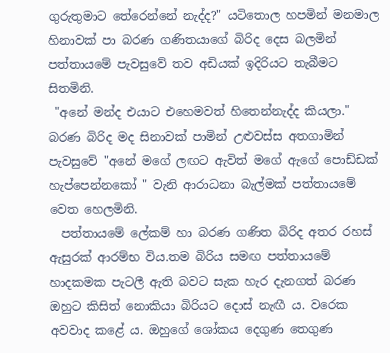ගුරුතුමාට තේරෙන්නේ නැද්ද?" යටිතොල හපමින් මනමාල හිනාවක් පා බරණ ගණිතයාගේ බිරිද දෙස බලමින් පත්තායමේ පැවසුවේ තව අඩියක් ඉදිරියට තැබීමට සිතමිනි.
 "අනේ මන්ද එයාට එහෙමවත් හිතෙන්නැද්ද කියලා." බරණ බිරිද මද සිනාවක් පාමින් උළුවස්ස අතගාමින් පැවසුවේ "අනේ මගේ ලඟට ඇවිත් මගේ ඇගේ පොඩ්ඩක් හැප්පෙන්නකෝ " වැනි ආරාධනා බැල්මක් පත්තායමේ වෙත හෙලමිනි.
  පත්තායමේ ලේකම් හා බරණ ගණිත බිරිද අතර රහස් ඇසුරක් ආරම්භ විය.තම බිරිය සමඟ පත්තායමේ හාදකමක පැටලී ඇති බවට සැක හැර දැනගත් බරණ ඔහුට කිසිත් නොකියා බිරියට දොස් නැඟී ය. වරෙක අවවාද කළේ ය. ඔහුගේ ශෝකය දෙගුණ තෙගුණ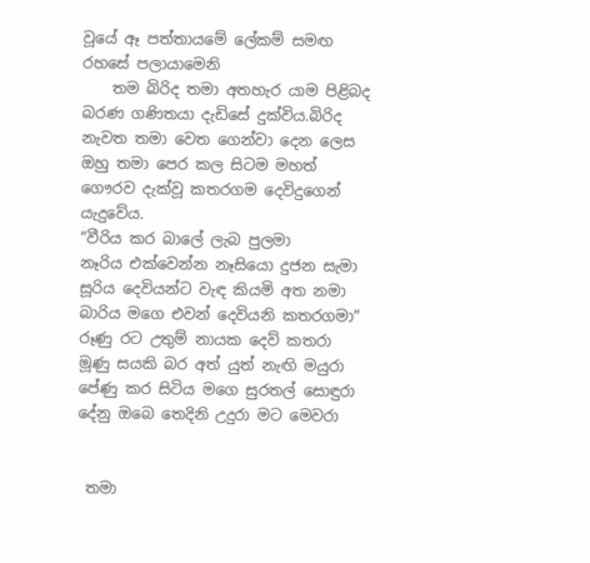වූයේ ඈ පත්තායමේ ලේකම් සමඟ රහසේ පලායාමෙනි
    තම බිරිද තමා අතහැර යාම පිළිබද බරණ ගණිතයා දැඩිසේ දුක්විය.බිරිද නැවත තමා වෙත ගෙන්වා දෙන ලෙස ඔහු තමා පෙර කල සිටම මහත් ගෞරව දැක්වූ කතරගම දෙවිදුගෙන් යැදුවේය.
”වීරිය කර බාලේ ලැබ පුලමා
නෑරිය එක්වෙන්න නෑසියො දුජන සැමා
සූරිය දෙවියන්ට වැඳ කියමි අත නමා
බාරිය මගෙ එවන් දෙවියනි කතරගමා”
රූණු රට උතුම් නායක දෙව් කතරා
මූණු සයකි බර අත් යුත් නැඟි මයුරා
පේණු කර සිටිය මගෙ සුරතල් සොඳුරා
දේනු ඔබෙ තෙදිනි උදුරා මට මෙවරා


 තමා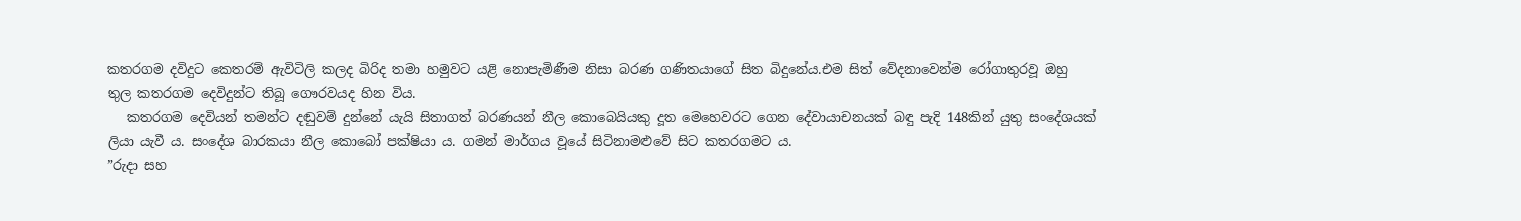කතරගම දවිදුට කෙතරම් ඇවිටිලි කලද බිරිද තමා හමුවට යළි නොපැමිණීම නිසා බරණ ගණිතයාගේ සිත බිදුනේය.එම සිත් වේදනාවෙන්ම රෝගාතුරවූ ඔහු  තුල කතරගම දෙවිදුන්ට තිබූ ගෞරවයද හින විය.
   කතරගම දෙවියන් තමන්ට දඬුවම් දුන්නේ යැයි සිතාගත් බරණයන් නීල කොබෙයියකු දූත මෙහෙවරට ගෙන දේවායාචනයක් බඳු පැදි 148කින් යුතු සංදේශයක් ලියා යැවී ය. සංදේශ බාරකයා නීල කොබෝ පක්ෂියා ය. ගමන් මාර්ගය වූයේ සිටිනාමළුවේ සිට කතරගමට ය.
”රුදා සහ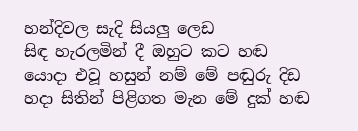හන්දිවල සැදි සියලු ලෙඩ
සිඳ හැරලමින් දී ඔහුට කට හඬ
යොදා එවූ හසුන් නම් මේ පඬුරු දිඩ
හදා සිතින් පිළිගත මැන මේ දුක් හඬ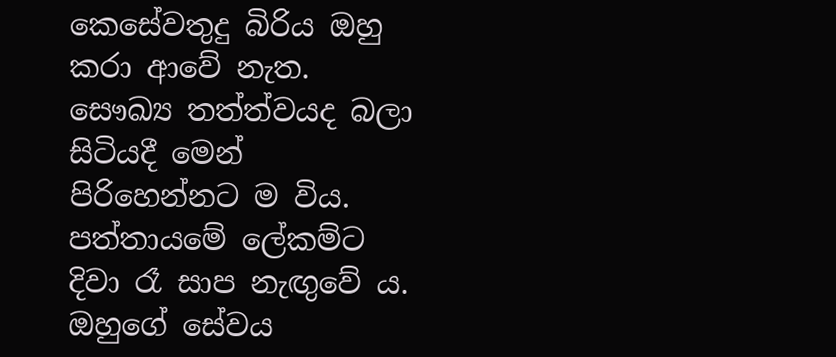කෙසේවතුදු බිරිය ඔහු කරා ආවේ නැත. සෞඛ්‍ය තත්ත්වයද බලා සිටියදී මෙන් පිරිහෙන්නට ම විය. පත්තායමේ ලේකම්ට දිවා රෑ සාප නැඟුවේ ය. ඔහුගේ සේවය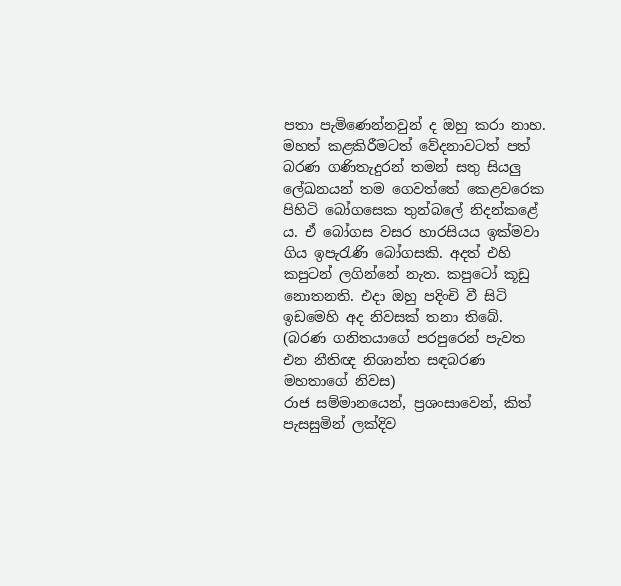පතා පැමිණෙන්නවුන් ද ඔහු කරා නාහ.
මහත් කළකිරීමටත් වේදනාවටත් පත් බරණ ගණිතැදුරන් තමන් සතු සියලු ලේඛනයන් තම ගෙවත්තේ කෙළවරෙක පිහිටි බෝගසෙක තුන්බලේ නිදන්කළේ ය. ඒ බෝගස වසර හාරසියය ඉක්මවා ගිය ඉපැරැණි බෝගසකි. අදත් එහි කපුටන් ලගින්නේ නැත. කපුටෝ කූඩු නොතනති. එදා ඔහු පදිංචි වී සිටි ඉඩමෙහි අද නිවසක් තනා තිබේ.   (බරණ ගනිතයාගේ පරපුරෙන් පැවත එන නීතිඥ නිශාන්ත සඳබරණ මහතාගේ නිවස)
රාජ සම්මානයෙන්, ප්‍රශංසාවෙන්, කිත් පැසසුමින් ලක්දිව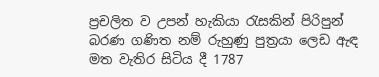ප්‍රචලිත ව උපන් හැකියා රැසකින් පිරිපුන් බරණ ගණිත නම් රුහුණු පුත්‍රයා ලෙඩ ඇඳ මත වැතිර සිටිය දී 1787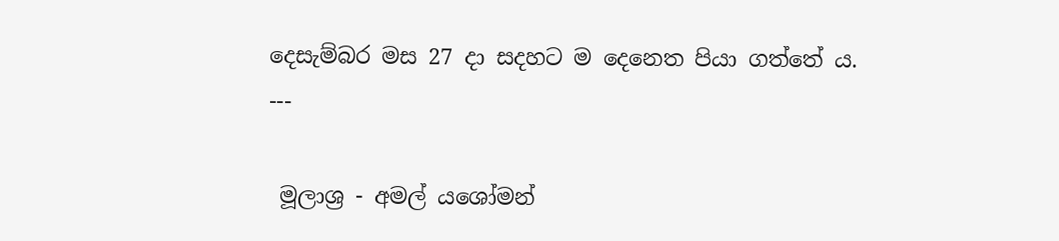දෙසැම්බර මස 27 දා සදහට ම දෙනෙත පියා ගත්තේ ය.
---

 මූලාශ්‍ර - අමල් යශෝමන්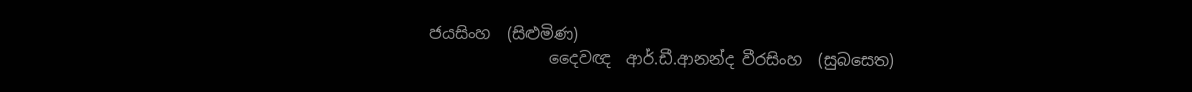ජයසිංහ  (සිළුමිණ)
               දෛවඥ  ආර්.ඩී.ආනන්ද වීරසිංහ  (සුබසෙත)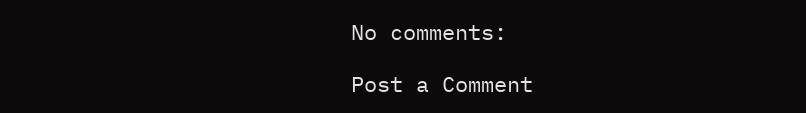No comments:

Post a Comment